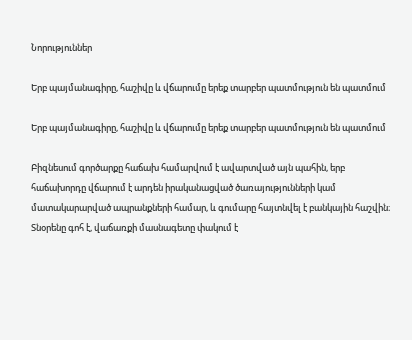Նորություններ

Երբ պայմանագիրը, հաշիվը և վճարումը երեք տարբեր պատմություն են պատմում

Երբ պայմանագիրը, հաշիվը և վճարումը երեք տարբեր պատմություն են պատմում

Բիզնեսում գործարքը հաճախ համարվում է ավարտված այն պահին, երբ հաճախորդը վճարում է արդեն իրականացված ծառայությունների կամ մատակարարված ապրանքների համար, և գումարը հայտնվել է բանկային հաշվին։ Տնօրենը գոհ է, վաճառքի մասնագետը փակում է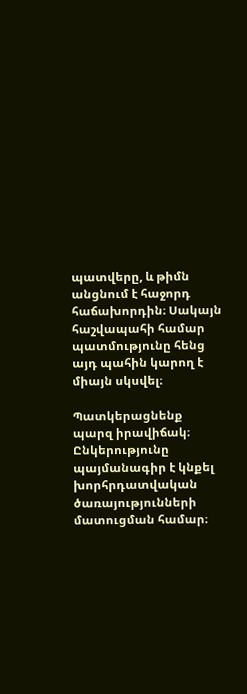պատվերը, և թիմն անցնում է հաջորդ հաճախորդին։ Սակայն հաշվապահի համար պատմությունը հենց այդ պահին կարող է միայն սկսվել։

Պատկերացնենք պարզ իրավիճակ։ Ընկերությունը պայմանագիր է կնքել խորհրդատվական ծառայությունների մատուցման համար։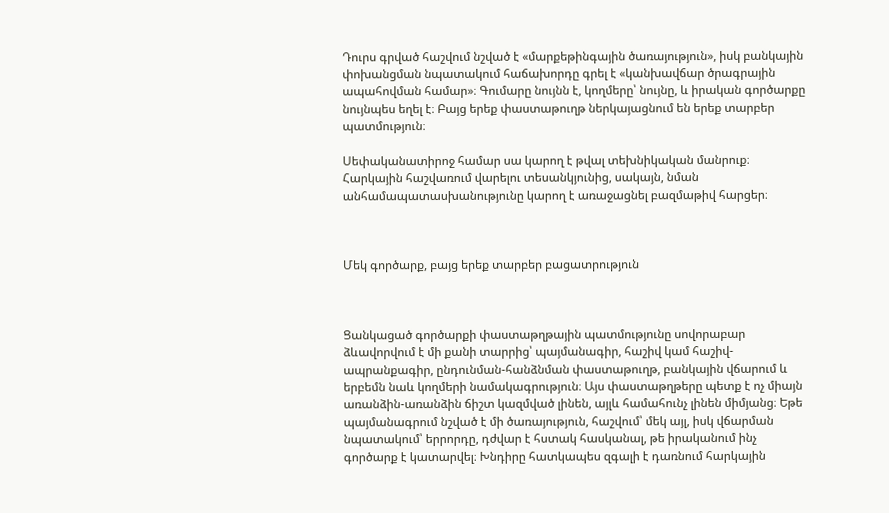Դուրս գրված հաշվում նշված է «մարքեթինգային ծառայություն», իսկ բանկային փոխանցման նպատակում հաճախորդը գրել է «կանխավճար ծրագրային ապահովման համար»։ Գումարը նույնն է, կողմերը՝ նույնը, և իրական գործարքը նույնպես եղել է։ Բայց երեք փաստաթուղթ ներկայացնում են երեք տարբեր պատմություն։

Սեփականատիրոջ համար սա կարող է թվալ տեխնիկական մանրուք։ Հարկային հաշվառում վարելու տեսանկյունից, սակայն, նման անհամապատասխանությունը կարող է առաջացնել բազմաթիվ հարցեր։



Մեկ գործարք, բայց երեք տարբեր բացատրություն



Ցանկացած գործարքի փաստաթղթային պատմությունը սովորաբար ձևավորվում է մի քանի տարրից՝ պայմանագիր, հաշիվ կամ հաշիվ-ապրանքագիր, ընդունման-հանձնման փաստաթուղթ, բանկային վճարում և երբեմն նաև կողմերի նամակագրություն։ Այս փաստաթղթերը պետք է ոչ միայն առանձին-առանձին ճիշտ կազմված լինեն, այլև համահունչ լինեն միմյանց։ Եթե պայմանագրում նշված է մի ծառայություն, հաշվում՝ մեկ այլ, իսկ վճարման նպատակում՝ երրորդը, դժվար է հստակ հասկանալ, թե իրականում ինչ գործարք է կատարվել։ Խնդիրը հատկապես զգալի է դառնում հարկային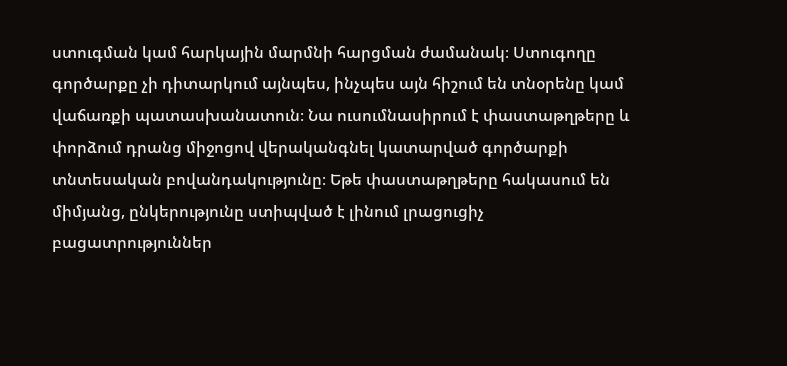ստուգման կամ հարկային մարմնի հարցման ժամանակ։ Ստուգողը գործարքը չի դիտարկում այնպես, ինչպես այն հիշում են տնօրենը կամ վաճառքի պատասխանատուն։ Նա ուսումնասիրում է փաստաթղթերը և փորձում դրանց միջոցով վերականգնել կատարված գործարքի տնտեսական բովանդակությունը։ Եթե փաստաթղթերը հակասում են միմյանց, ընկերությունը ստիպված է լինում լրացուցիչ բացատրություններ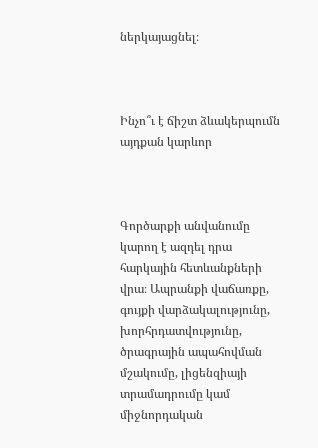ներկայացնել։



Ինչո՞ւ է ճիշտ ձևակերպումն այդքան կարևոր



Գործարքի անվանումը կարող է ազդել դրա հարկային հետևանքների վրա։ Ապրանքի վաճառքը, գույքի վարձակալությունը, խորհրդատվությունը, ծրագրային ապահովման մշակումը, լիցենզիայի տրամադրումը կամ միջնորդական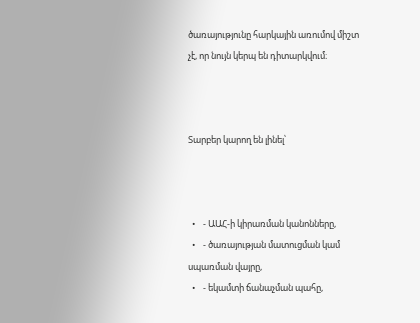ծառայությունը հարկային առումով միշտ չէ, որ նույն կերպ են դիտարկվում։



Տարբեր կարող են լինել՝



  •    - ԱԱՀ-ի կիրառման կանոնները,
  •    - ծառայության մատուցման կամ սպառման վայրը,
  •    - եկամտի ճանաչման պահը,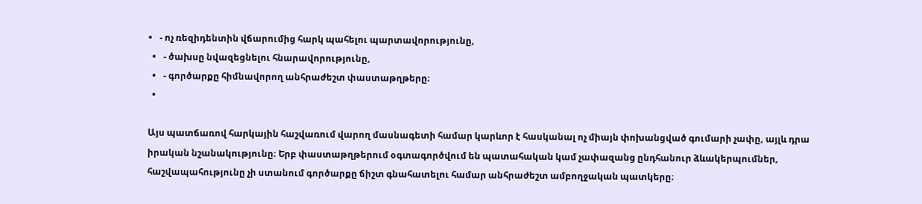•    - ոչ ռեզիդենտին վճարումից հարկ պահելու պարտավորությունը,
  •    - ծախսը նվազեցնելու հնարավորությունը,
  •    - գործարքը հիմնավորող անհրաժեշտ փաստաթղթերը։
  •

Այս պատճառով հարկային հաշվառում վարող մասնագետի համար կարևոր է հասկանալ ոչ միայն փոխանցված գումարի չափը, այլև դրա իրական նշանակությունը։ Երբ փաստաթղթերում օգտագործվում են պատահական կամ չափազանց ընդհանուր ձևակերպումներ, հաշվապահությունը չի ստանում գործարքը ճիշտ գնահատելու համար անհրաժեշտ ամբողջական պատկերը։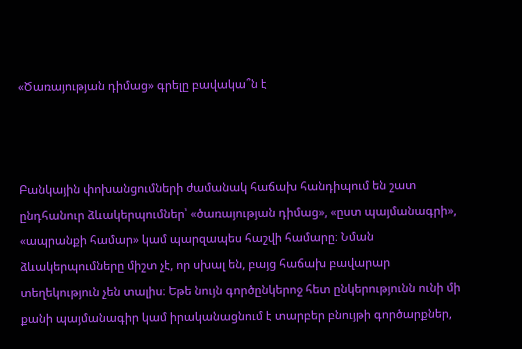«Ծառայության դիմաց» գրելը բավակա՞ն է



Բանկային փոխանցումների ժամանակ հաճախ հանդիպում են շատ ընդհանուր ձևակերպումներ՝ «ծառայության դիմաց», «ըստ պայմանագրի», «ապրանքի համար» կամ պարզապես հաշվի համարը։ Նման ձևակերպումները միշտ չէ, որ սխալ են, բայց հաճախ բավարար տեղեկություն չեն տալիս։ Եթե նույն գործընկերոջ հետ ընկերությունն ունի մի քանի պայմանագիր կամ իրականացնում է տարբեր բնույթի գործարքներ,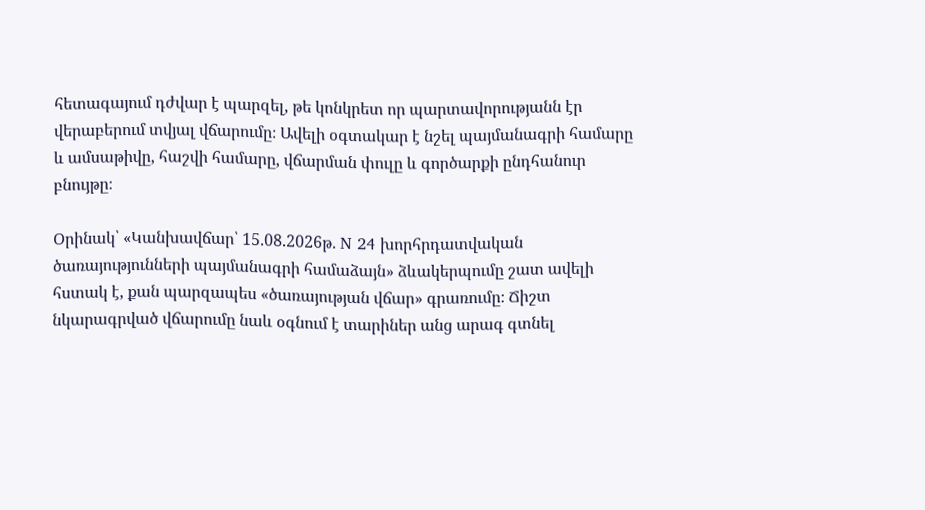հետագայում դժվար է պարզել, թե կոնկրետ որ պարտավորությանն էր վերաբերում տվյալ վճարումը։ Ավելի օգտակար է նշել պայմանագրի համարը և ամսաթիվը, հաշվի համարը, վճարման փուլը և գործարքի ընդհանուր բնույթը։

Օրինակ՝ «Կանխավճար՝ 15.08.2026թ. N 24 խորհրդատվական ծառայությունների պայմանագրի համաձայն» ձևակերպումը շատ ավելի հստակ է, քան պարզապես «ծառայության վճար» գրառումը։ Ճիշտ նկարագրված վճարումը նաև օգնում է տարիներ անց արագ գտնել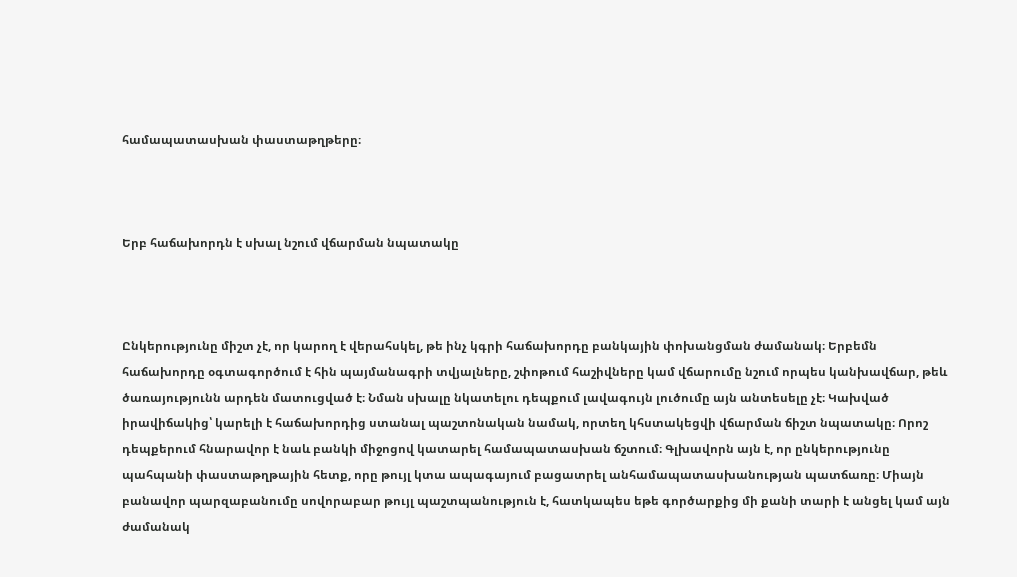համապատասխան փաստաթղթերը։



Երբ հաճախորդն է սխալ նշում վճարման նպատակը



Ընկերությունը միշտ չէ, որ կարող է վերահսկել, թե ինչ կգրի հաճախորդը բանկային փոխանցման ժամանակ։ Երբեմն հաճախորդը օգտագործում է հին պայմանագրի տվյալները, շփոթում հաշիվները կամ վճարումը նշում որպես կանխավճար, թեև ծառայությունն արդեն մատուցված է։ Նման սխալը նկատելու դեպքում լավագույն լուծումը այն անտեսելը չէ։ Կախված իրավիճակից՝ կարելի է հաճախորդից ստանալ պաշտոնական նամակ, որտեղ կհստակեցվի վճարման ճիշտ նպատակը։ Որոշ դեպքերում հնարավոր է նաև բանկի միջոցով կատարել համապատասխան ճշտում։ Գլխավորն այն է, որ ընկերությունը պահպանի փաստաթղթային հետք, որը թույլ կտա ապագայում բացատրել անհամապատասխանության պատճառը։ Միայն բանավոր պարզաբանումը սովորաբար թույլ պաշտպանություն է, հատկապես եթե գործարքից մի քանի տարի է անցել կամ այն ժամանակ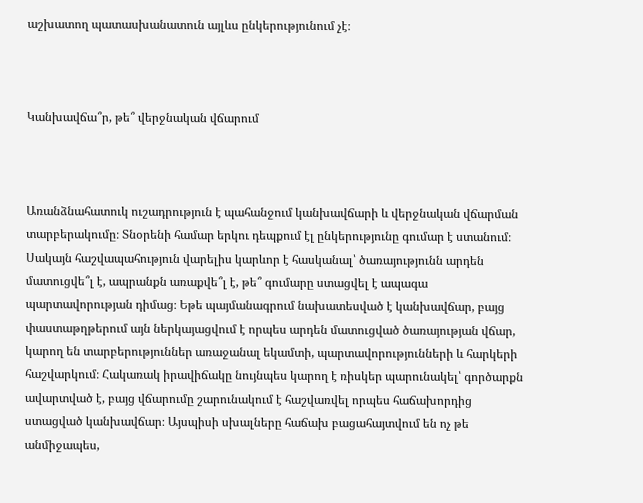աշխատող պատասխանատուն այլևս ընկերությունում չէ։



Կանխավճա՞ր, թե՞ վերջնական վճարում



Առանձնահատուկ ուշադրություն է պահանջում կանխավճարի և վերջնական վճարման տարբերակումը։ Տնօրենի համար երկու դեպքում էլ ընկերությունը գումար է ստանում։ Սակայն հաշվապահություն վարելիս կարևոր է հասկանալ՝ ծառայությունն արդեն մատուցվե՞լ է, ապրանքն առաքվե՞լ է, թե՞ գումարը ստացվել է ապագա պարտավորության դիմաց։ Եթե պայմանագրում նախատեսված է կանխավճար, բայց փաստաթղթերում այն ներկայացվում է որպես արդեն մատուցված ծառայության վճար, կարող են տարբերություններ առաջանալ եկամտի, պարտավորությունների և հարկերի հաշվարկում։ Հակառակ իրավիճակը նույնպես կարող է ռիսկեր պարունակել՝ գործարքն ավարտված է, բայց վճարումը շարունակում է հաշվառվել որպես հաճախորդից ստացված կանխավճար։ Այսպիսի սխալները հաճախ բացահայտվում են ոչ թե անմիջապես,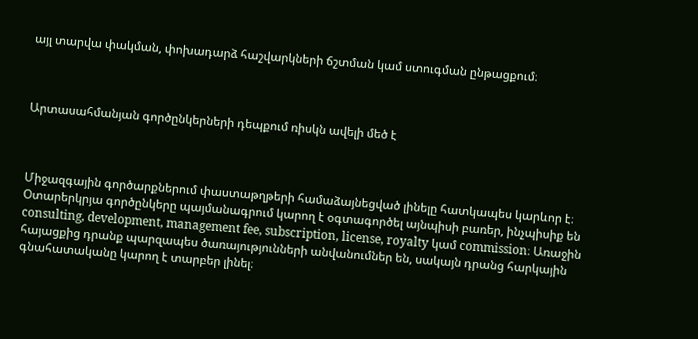այլ տարվա փակման, փոխադարձ հաշվարկների ճշտման կամ ստուգման ընթացքում։



Արտասահմանյան գործընկերների դեպքում ռիսկն ավելի մեծ է



Միջազգային գործարքներում փաստաթղթերի համաձայնեցված լինելը հատկապես կարևոր է։ Օտարերկրյա գործընկերը պայմանագրում կարող է օգտագործել այնպիսի բառեր, ինչպիսիք են consulting, development, management fee, subscription, license, royalty կամ commission։ Առաջին հայացքից դրանք պարզապես ծառայությունների անվանումներ են, սակայն դրանց հարկային գնահատականը կարող է տարբեր լինել։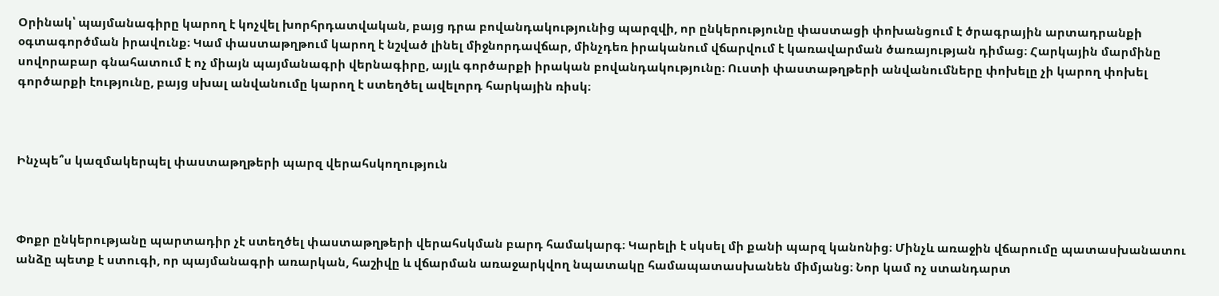Օրինակ՝ պայմանագիրը կարող է կոչվել խորհրդատվական, բայց դրա բովանդակությունից պարզվի, որ ընկերությունը փաստացի փոխանցում է ծրագրային արտադրանքի օգտագործման իրավունք։ Կամ փաստաթղթում կարող է նշված լինել միջնորդավճար, մինչդեռ իրականում վճարվում է կառավարման ծառայության դիմաց։ Հարկային մարմինը սովորաբար գնահատում է ոչ միայն պայմանագրի վերնագիրը, այլև գործարքի իրական բովանդակությունը։ Ուստի փաստաթղթերի անվանումները փոխելը չի կարող փոխել գործարքի էությունը, բայց սխալ անվանումը կարող է ստեղծել ավելորդ հարկային ռիսկ։



Ինչպե՞ս կազմակերպել փաստաթղթերի պարզ վերահսկողություն



Փոքր ընկերությանը պարտադիր չէ ստեղծել փաստաթղթերի վերահսկման բարդ համակարգ։ Կարելի է սկսել մի քանի պարզ կանոնից։ Մինչև առաջին վճարումը պատասխանատու անձը պետք է ստուգի, որ պայմանագրի առարկան, հաշիվը և վճարման առաջարկվող նպատակը համապատասխանեն միմյանց։ Նոր կամ ոչ ստանդարտ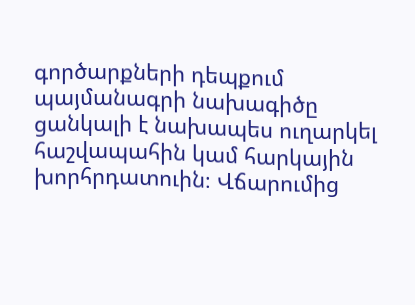գործարքների դեպքում պայմանագրի նախագիծը ցանկալի է նախապես ուղարկել հաշվապահին կամ հարկային խորհրդատուին։ Վճարումից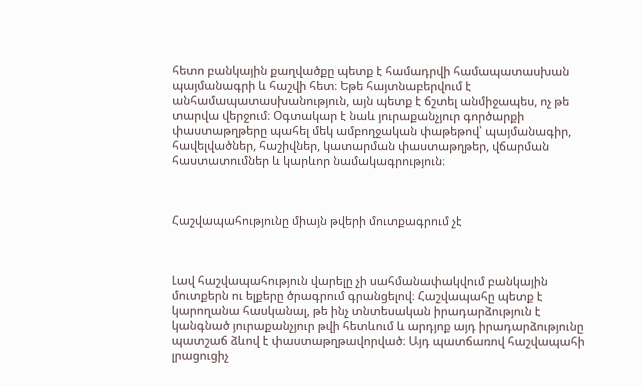հետո բանկային քաղվածքը պետք է համադրվի համապատասխան պայմանագրի և հաշվի հետ։ Եթե հայտնաբերվում է անհամապատասխանություն, այն պետք է ճշտել անմիջապես, ոչ թե տարվա վերջում։ Օգտակար է նաև յուրաքանչյուր գործարքի փաստաթղթերը պահել մեկ ամբողջական փաթեթով՝ պայմանագիր, հավելվածներ, հաշիվներ, կատարման փաստաթղթեր, վճարման հաստատումներ և կարևոր նամակագրություն։



Հաշվապահությունը միայն թվերի մուտքագրում չէ



Լավ հաշվապահություն վարելը չի սահմանափակվում բանկային մուտքերն ու ելքերը ծրագրում գրանցելով։ Հաշվապահը պետք է կարողանա հասկանալ, թե ինչ տնտեսական իրադարձություն է կանգնած յուրաքանչյուր թվի հետևում և արդյոք այդ իրադարձությունը պատշաճ ձևով է փաստաթղթավորված։ Այդ պատճառով հաշվապահի լրացուցիչ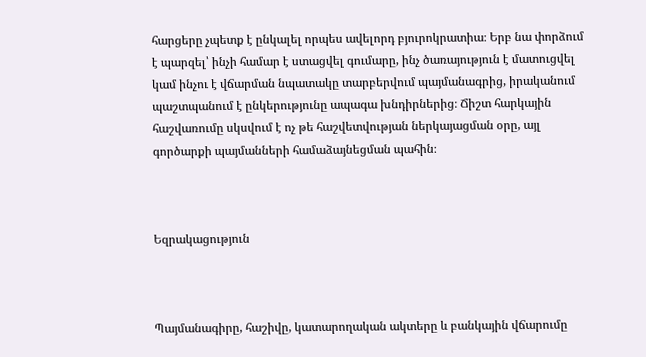հարցերը չպետք է ընկալել որպես ավելորդ բյուրոկրատիա։ Երբ նա փորձում է պարզել՝ ինչի համար է ստացվել գումարը, ինչ ծառայություն է մատուցվել կամ ինչու է վճարման նպատակը տարբերվում պայմանագրից, իրականում պաշտպանում է ընկերությունը ապագա խնդիրներից։ Ճիշտ հարկային հաշվառումը սկսվում է ոչ թե հաշվետվության ներկայացման օրը, այլ գործարքի պայմանների համաձայնեցման պահին։



Եզրակացություն



Պայմանագիրը, հաշիվը, կատարողական ակտերը և բանկային վճարումը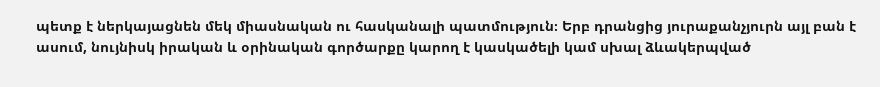պետք է ներկայացնեն մեկ միասնական ու հասկանալի պատմություն։ Երբ դրանցից յուրաքանչյուրն այլ բան է ասում, նույնիսկ իրական և օրինական գործարքը կարող է կասկածելի կամ սխալ ձևակերպված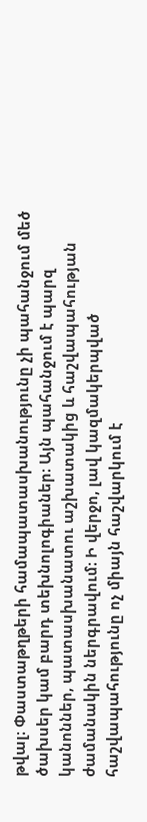թվալ։ Փաստաթղթերի համապատասխանությունը չի պահանջում մեծ ծախսեր կամ բարդ տեխնոլոգիաներ։ Այն պահանջում է պարզ կանոններ, պատասխանատու աշխատակից և հաշվապահության ժամանակին ներգրավում։ Ի վերջո, լավ կազմակերպված հաշվապահությունը ոչ միայն հաշվարկում է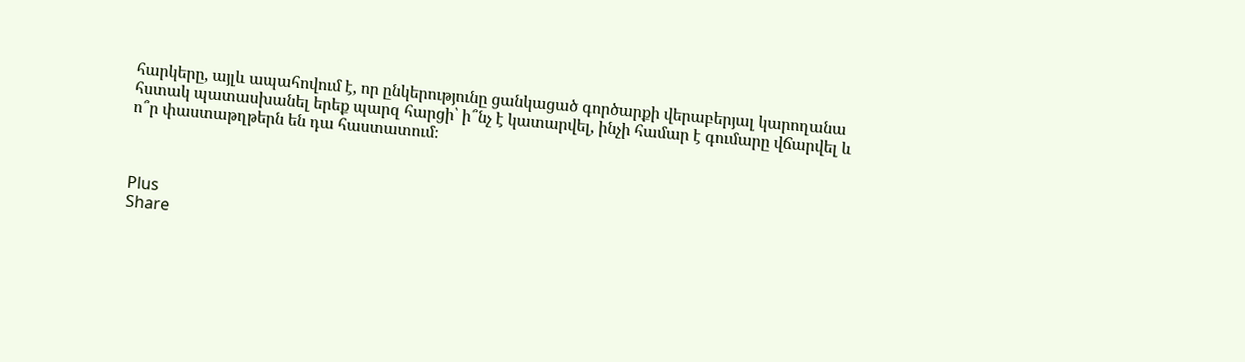հարկերը, այլև ապահովում է, որ ընկերությունը ցանկացած գործարքի վերաբերյալ կարողանա հստակ պատասխանել երեք պարզ հարցի՝ ի՞նչ է կատարվել, ինչի համար է գումարը վճարվել և ո՞ր փաստաթղթերն են դա հաստատում։



Plus
Share